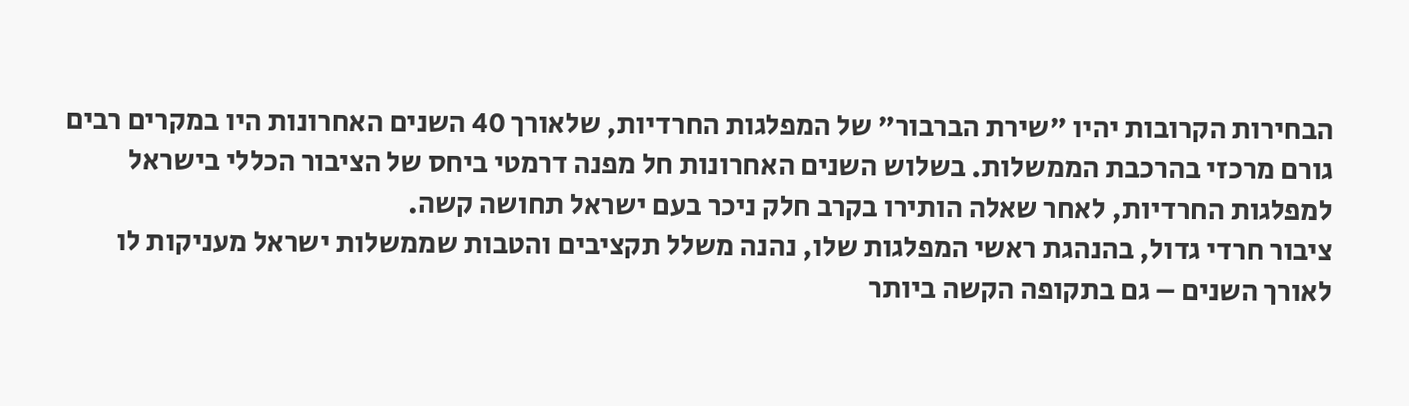הבחירות הקרובות יהיו "שירת הברבור" של המפלגות החרדיות, שלאורך 40 השנים האחרונות היו במקרים רבים גורם מרכזי בהרכבת הממשלות. בשלוש השנים האחרונות חל מפנה דרמטי ביחס של הציבור הכללי בישראל למפלגות החרדיות, לאחר שאלה הותירו בקרב חלק ניכר בעם ישראל תחושה קשה.
ציבור חרדי גדול, בהנהגת ראשי המפלגות שלו, נהנה משלל תקציבים והטבות שממשלות ישראל מעניקות לו לאורך השנים – גם בתקופה הקשה ביותר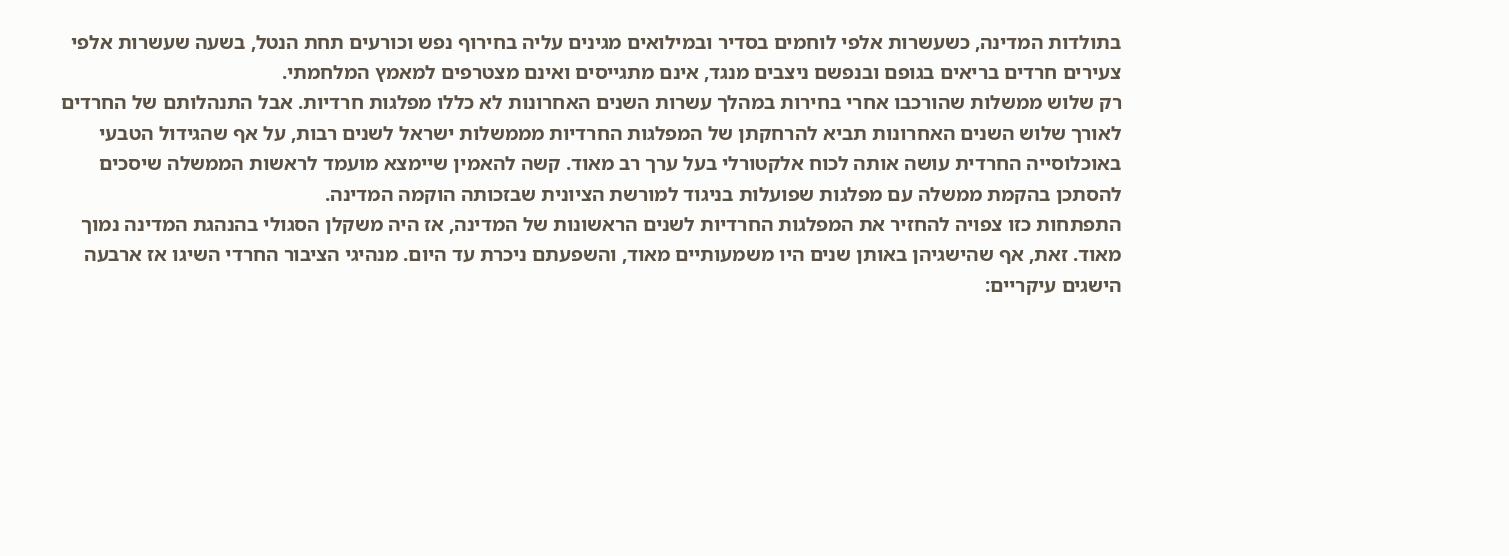בתולדות המדינה, כשעשרות אלפי לוחמים בסדיר ובמילואים מגינים עליה בחירוף נפש וכורעים תחת הנטל, בשעה שעשרות אלפי צעירים חרדים בריאים בגופם ובנפשם ניצבים מנגד, אינם מתגייסים ואינם מצטרפים למאמץ המלחמתי.
רק שלוש ממשלות שהורכבו אחרי בחירות במהלך עשרות השנים האחרונות לא כללו מפלגות חרדיות. אבל התנהלותם של החרדים לאורך שלוש השנים האחרונות תביא להרחקתן של המפלגות החרדיות מממשלות ישראל לשנים רבות, על אף שהגידול הטבעי באוכלוסייה החרדית עושה אותה לכוח אלקטורלי בעל ערך רב מאוד. קשה להאמין שיימצא מועמד לראשות הממשלה שיסכים להסתכן בהקמת ממשלה עם מפלגות שפועלות בניגוד למורשת הציונית שבזכותה הוקמה המדינה.
התפתחות כזו צפויה להחזיר את המפלגות החרדיות לשנים הראשונות של המדינה, אז היה משקלן הסגולי בהנהגת המדינה נמוך מאוד. זאת, אף שהישגיהן באותן שנים היו משמעותיים מאוד, והשפעתם ניכרת עד היום. מנהיגי הציבור החרדי השיגו אז ארבעה הישגים עיקריים: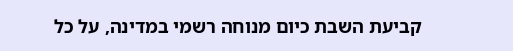קביעת השבת כיום מנוחה רשמי במדינה, על כל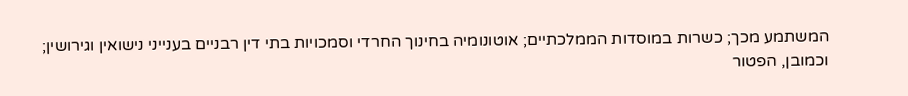המשתמע מכך; כשרות במוסדות הממלכתיים; אוטונומיה בחינוך החרדי וסמכויות בתי דין רבניים בענייני נישואין וגירושין; וכמובן, הפטור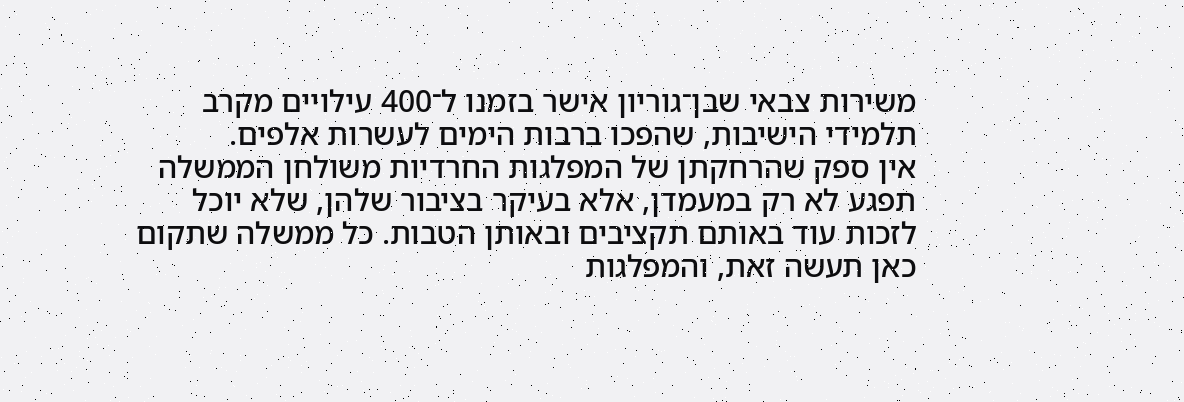משירות צבאי שבן־גוריון אישר בזמנו ל־400 עילויים מקרב תלמידי הישיבות, שהפכו ברבות הימים לעשרות אלפים.
אין ספק שהרחקתן של המפלגות החרדיות משולחן הממשלה תפגע לא רק במעמדן, אלא בעיקר בציבור שלהן, שלא יוכל לזכות עוד באותם תקציבים ובאותן הטבות. כל ממשלה שתקום כאן תעשה זאת, והמפלגות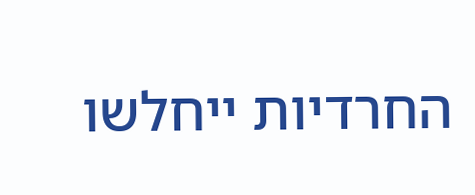החרדיות ייחלשו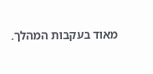מאוד בעקבות המהלך.